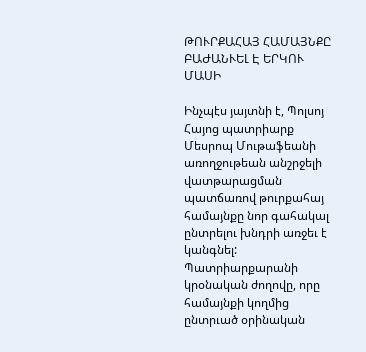ԹՈՒՐՔԱՀԱՅ ՀԱՄԱՅՆՔԸ ԲԱԺԱՆՒԵԼ Է ԵՐԿՈՒ ՄԱՍԻ

Ինչպէս յայտնի է, Պոլսոյ Հայոց պատրիարք Մեսրոպ Մութաֆեանի առողջութեան անշրջելի վատթարացման պատճառով թուրքահայ համայնքը նոր գահակալ ընտրելու խնդրի առջեւ է կանգնել:
Պատրիարքարանի կրօնական ժողովը, որը համայնքի կողմից ընտրւած օրինական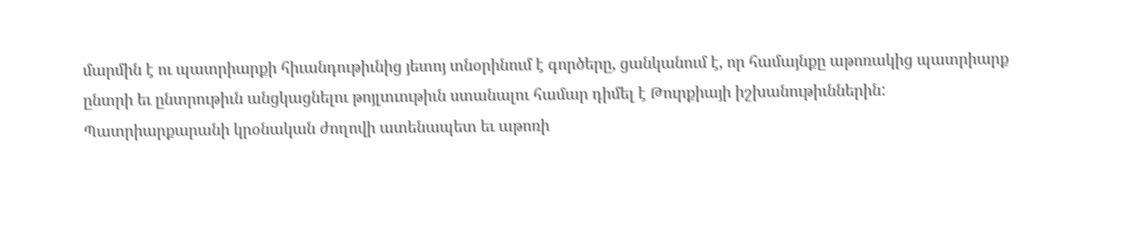մարմին է ու պատրիարքի հիւանդութիւնից յետոյ տնօրինում է գործերը, ցանկանում է, որ համայնքը աթոռակից պատրիարք ընտրի եւ ընտրութիւն անցկացնելու թոյլտւութիւն ստանալու համար դիմել է Թուրքիայի իշխանութիւններին:
Պատրիարքարանի կրօնական ժողովի ատենապետ եւ աթոռի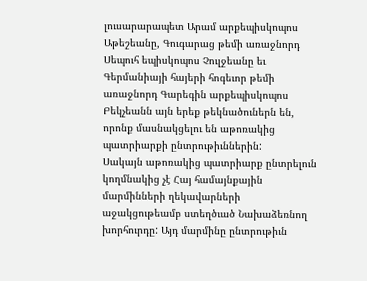լուսարարապետ Արամ արքեպիսկոպոս Աթեշեանը, Գուգարաց թեմի առաջնորդ Սեպուհ եպիսկոպոս Չուլջեանը եւ Գերմանիայի հայերի հոգեւոր թեմի առաջնորդ Գարեգին արքեպիսկոպոս Բեկչեանն այն երեք թեկնածուներն են, որոնք մասնակցելու են աթոռակից պատրիարքի ընտրութիւններին:
Սակայն աթոռակից պատրիարք ընտրելուն կողմնակից չէ Հայ համայնքային մարմինների ղեկավարների աջակցութեամբ ստեղծւած Նախաձեռնող խորհուրդը: Այդ մարմինը ընտրութիւն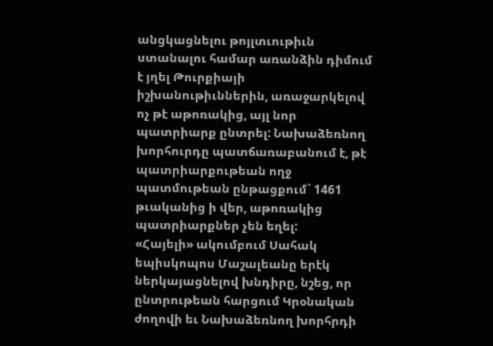անցկացնելու թոյլտւութիւն ստանալու համար առանձին դիմում է յղել Թուրքիայի իշխանութիւններին, առաջարկելով ոչ թէ աթոռակից, այլ նոր պատրիարք ընտրել: Նախաձեռնող խորհուրդը պատճառաբանում է, թէ պատրիարքութեան ողջ պատմութեան ընթացքում` 1461 թւականից ի վեր, աթոռակից պատրիարքներ չեն եղել:
«Հայելի» ակումբում Սահակ եպիսկոպոս Մաշալեանը երէկ ներկայացնելով խնդիրը, նշեց, որ ընտրութեան հարցում Կրօնական ժողովի եւ Նախաձեռնող խորհրդի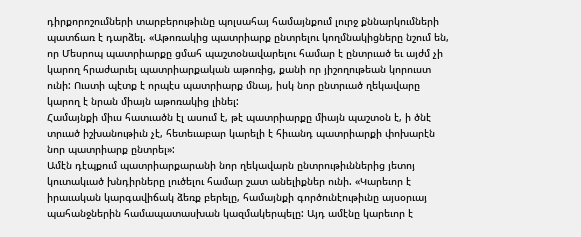դիրքորոշումների տարբերութիւնը պոլսահայ համայնքում լուրջ քննարկումների պատճառ է դարձել. «Աթոռակից պատրիարք ընտրելու կողմնակիցները նշում են, որ Մեսրոպ պատրիարքը ցմահ պաշտօնավարելու համար է ընտրւած եւ այժմ չի կարող հրաժարւել պատրիարքական աթոռից, քանի որ յիշողութեան կորուստ ունի: Ուստի պէտք է որպէս պատրիարք մնայ, իսկ նոր ընտրւած ղեկավարը կարող է նրան միայն աթոռակից լինել:
Համայնքի միւս հատւածն էլ ասում է, թէ պատրիարքը միայն պաշտօն է, ի ծնէ տրւած իշխանութիւն չէ, հետեւաբար կարելի է հիւանդ պատրիարքի փոխարէն նոր պատրիարք ընտրել»:
Ամէն դէպքում պատրիարքարանի նոր ղեկավարն ընտրութիւններից յետոյ կուտակւած խնդիրները լուծելու համար շատ անելիքներ ունի. «Կարեւոր է իրաւական կարգավիճակ ձեռք բերելը, համայնքի գործունէութիւնը այսօրւայ պահանջներին համապատասխան կազմակերպելը: Այդ ամէնը կարեւոր է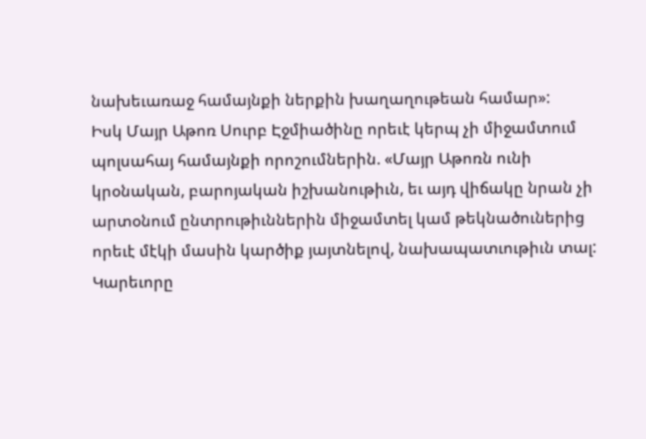նախեւառաջ համայնքի ներքին խաղաղութեան համար»:
Իսկ Մայր Աթոռ Սուրբ Էջմիածինը որեւէ կերպ չի միջամտում պոլսահայ համայնքի որոշումներին. «Մայր Աթոռն ունի կրօնական, բարոյական իշխանութիւն, եւ այդ վիճակը նրան չի արտօնում ընտրութիւններին միջամտել կամ թեկնածուներից որեւէ մէկի մասին կարծիք յայտնելով, նախապատւութիւն տալ: Կարեւորը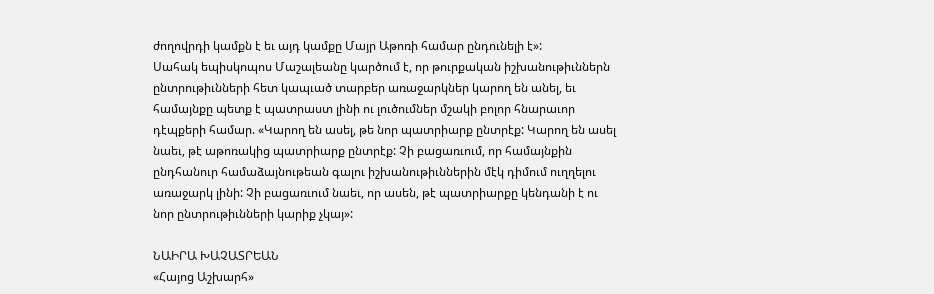ժողովրդի կամքն է եւ այդ կամքը Մայր Աթոռի համար ընդունելի է»:
Սահակ եպիսկոպոս Մաշալեանը կարծում է, որ թուրքական իշխանութիւններն ընտրութիւնների հետ կապւած տարբեր առաջարկներ կարող են անել, եւ համայնքը պետք է պատրաստ լինի ու լուծումներ մշակի բոլոր հնարաւոր դէպքերի համար. «Կարող են ասել, թե նոր պատրիարք ընտրէք: Կարող են ասել նաեւ, թէ աթոռակից պատրիարք ընտրէք: Չի բացառւում, որ համայնքին ընդհանուր համաձայնութեան գալու իշխանութիւններին մէկ դիմում ուղղելու առաջարկ լինի: Չի բացառւում նաեւ, որ ասեն, թէ պատրիարքը կենդանի է ու նոր ընտրութիւնների կարիք չկայ»:

ՆԱԻՐԱ ԽԱՉԱՏՐԵԱՆ
«Հայոց Աշխարհ»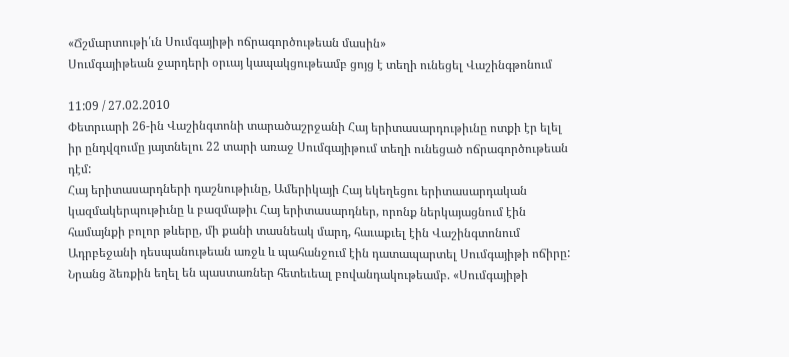«Ճշմարտութի՛ւն Սումգայիթի ոճրագործութեան մասին»
Սումգայիթեան ջարդերի օրւայ կապակցութեամբ ցոյց է տեղի ունեցել Վաշինգթոնում

11:09 / 27.02.2010
Փետրւարի 26-ին Վաշինգտոնի տարածաշրջանի Հայ երիտասարդութիւնը ոտքի էր ելել իր ընդվզումը յայտնելու 22 տարի առաջ Սումգայիթում տեղի ունեցած ոճրագործութեան դէմ:
Հայ երիտասարդների դաշնութիւնը, Ամերիկայի Հայ եկեղեցու երիտասարդական կազմակերպութիւնը և բազմաթիւ Հայ երիտասարդներ, որոնք ներկայացնում էին համայնքի բոլոր թևերը, մի քանի տասնեակ մարդ, հաւաքւել էին Վաշինգտոնում Ադրբեջանի դեսպանութեան առջև և պահանջում էին դատապարտել Սումգայիթի ոճիրը: Նրանց ձեռքին եղել են պաստառներ հետեւեալ բովանդակութեամբ. «Սումգայիթի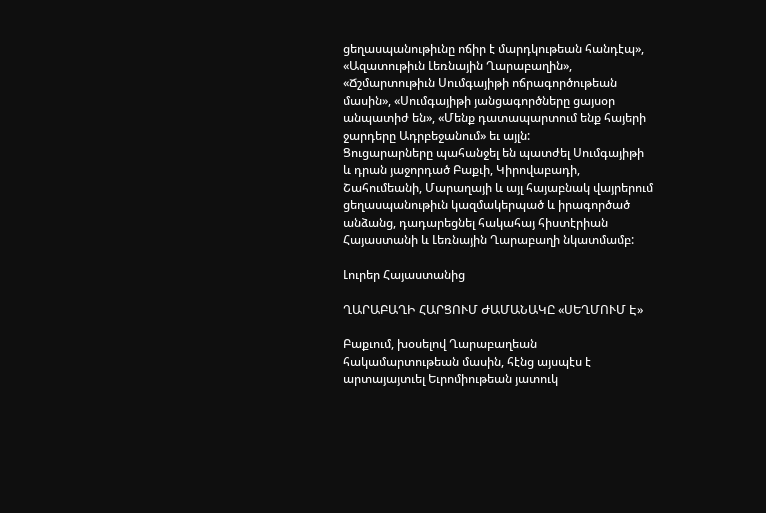ցեղասպանութիւնը ոճիր է մարդկութեան հանդէպ», «Ազատութիւն Լեռնային Ղարաբաղին», «Ճշմարտութիւն Սումգայիթի ոճրագործութեան մասին», «Սումգայիթի յանցագործները ցայսօր անպատիժ են», «Մենք դատապարտում ենք հայերի ջարդերը Ադրբեջանում» եւ այլն:
Ցուցարարները պահանջել են պատժել Սումգայիթի և դրան յաջորդած Բաքւի, Կիրովաբադի, Շահումեանի, Մարաղայի և այլ հայաբնակ վայրերում ցեղասպանութիւն կազմակերպած և իրագործած անձանց, դադարեցնել հակահայ հիստէրիան Հայաստանի և Լեռնային Ղարաբաղի նկատմամբ:

Լուրեր Հայաստանից

ՂԱՐԱԲԱՂԻ ՀԱՐՑՈՒՄ ԺԱՄԱՆԱԿԸ «ՍԵՂՄՈՒՄ Է»

Բաքւում, խօսելով Ղարաբաղեան հակամարտութեան մասին, հէնց այսպէս է արտայայտւել Եւրոմիութեան յատուկ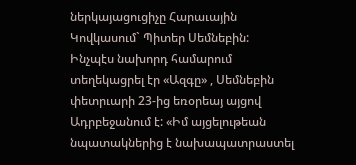ներկայացուցիչը Հարաւային Կովկասում` Պիտեր Սեմնեբին:
Ինչպէս նախորդ համարում տեղեկացրել էր «Ազգը» , Սեմնեբին փետրւարի 23-ից եռօրեայ այցով Ադրբեջանում է: «Իմ այցելութեան նպատակներից է նախապատրաստել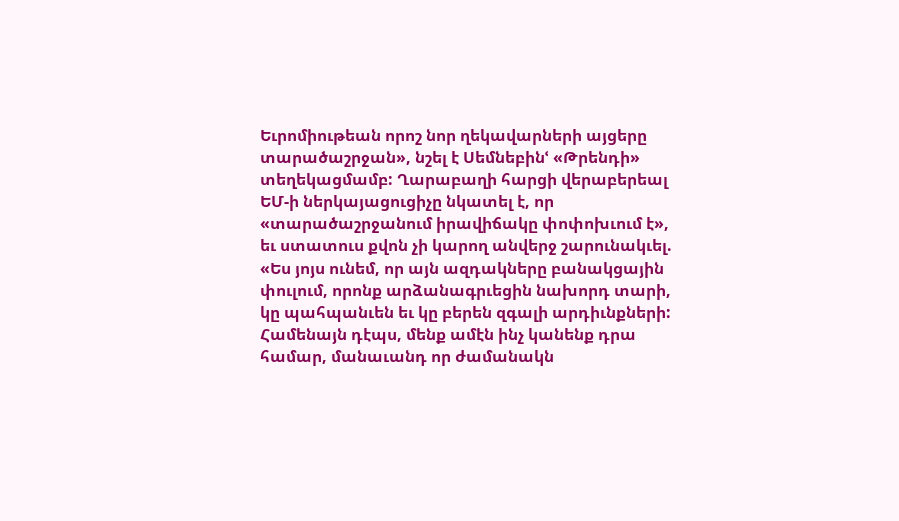Եւրոմիութեան որոշ նոր ղեկավարների այցերը տարածաշրջան», նշել է Սեմնեբինՙ «Թրենդի» տեղեկացմամբ: Ղարաբաղի հարցի վերաբերեալ ԵՄ-ի ներկայացուցիչը նկատել է, որ «տարածաշրջանում իրավիճակը փոփոխւում է», եւ ստատուս քվոն չի կարող անվերջ շարունակւել. «Ես յոյս ունեմ, որ այն ազդակները բանակցային փուլում, որոնք արձանագրւեցին նախորդ տարի, կը պահպանւեն եւ կը բերեն զգալի արդիւնքների: Համենայն դէպս, մենք ամէն ինչ կանենք դրա համար, մանաւանդ որ ժամանակն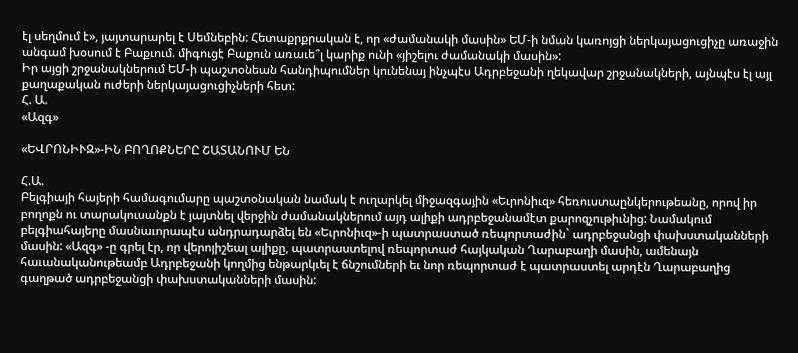էլ սեղմում է», յայտարարել է Սեմնեբին: Հետաքրքրական է, որ «ժամանակի մասին» ԵՄ-ի նման կառոյցի ներկայացուցիչը առաջին անգամ խօսում է Բաքւում. միգուցէ Բաքուն առաւե՞լ կարիք ունի «յիշելու ժամանակի մասին»:
Իր այցի շրջանակներում ԵՄ-ի պաշտօնեան հանդիպումներ կունենայ ինչպէս Ադրբեջանի ղեկավար շրջանակների, այնպէս էլ այլ քաղաքական ուժերի ներկայացուցիչների հետ:
Հ. Ա.
«Ազգ»

«ԵՎՐՈՆԻՒԶ»-ԻՆ ԲՈՂՈՔՆԵՐԸ ՇԱՏԱՆՈՒՄ ԵՆ

Հ.Ա.
Բելգիայի հայերի համագումարը պաշտօնական նամակ է ուղարկել միջազգային «Եւրոնիւզ» հեռուստաընկերութեանը, որով իր բողոքն ու տարակուսանքն է յայտնել վերջին ժամանակներում այդ ալիքի ադրբեջանամէտ քարոզչութիւնից: Նամակում բելգիահայերը մասնաւորապէս անդրադարձել են «Եւրոնիւզ»-ի պատրաստած ռեպորտաժին` ադրբեջանցի փախստականների մասին: «Ազգ» -ը գրել էր, որ վերոյիշեալ ալիքը, պատրաստելով ռեպորտաժ հայկական Ղարաբաղի մասին, ամենայն հաւանականութեամբ Ադրբեջանի կողմից ենթարկւել է ճնշումների եւ նոր ռեպորտաժ է պատրաստել արդէն Ղարաբաղից գաղթած ադրբեջանցի փախստականների մասին: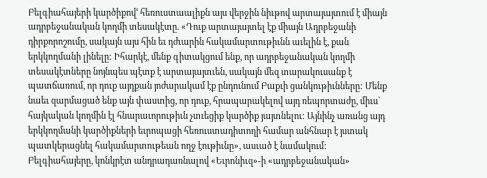Բելգիահայերի կարծիքովՙ հեռուստաալիքն այս վերջին նիւթով արտայայտում է միայն ադրբեջանական կողմի տեսակէտը. «Դուք արտայայտել էք միայն Ադրբեջանի դիրքորոշումը, սակայն այս հին եւ դժւարին հակամարտութիւնն աւելին է, քան երկկողմանի լինելը: Իհարկէ, մենք գիտակցում ենք, որ ադրբեջանական կողմի տեսակէտները նոյնպես պէտք է արտայայտւեն, սակայն մեզ տարակուսանք է պատճառում, որ դուք այդքան յոժարակամ էք ընդունում Բաքւի ցանկութիւնները: Մենք նաեւ զարմացած ենք այն փաստից, որ դուք, հրապարակելով այդ ռեպորտաժը, միւս` հայկական կողմին էլ հնարաւորութիւն չտւեցիք կարծիք յայտնելու: Այնինչ առանց այդ երկկողմանի կարծիքների եւրոպացի հեռուստադիտողի համար անհնար է յստակ պատկերացնել հակամարտութեան ողջ էութիւնը», ասւած է նամակում:
Բելգիահայերը, կոնկրէտ անդրադառնալով «Եւրոնիւզ»-ի «ադրբեջանական»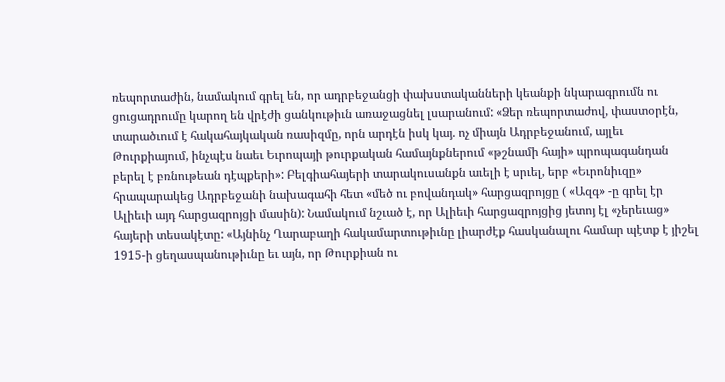ռեպորտաժին, նամակում գրել են, որ ադրբեջանցի փախստականների կեանքի նկարագրումն ու ցուցադրումը կարող են վրէժի ցանկութիւն առաջացնել լսարանում: «Ձեր ռեպորտաժով, փաստօրէն, տարածւում է հակահայկական ռասիզմը, որն արդէն իսկ կայ. ոչ միայն Ադրբեջանում, այլեւ Թուրքիայում, ինչպէս նաեւ Եւրոպայի թուրքական համայնքներում «թշնամի հայի» պրոպագանդան բերել է բռնութեան դէպքերի»: Բելգիահայերի տարակուսանքն աւելի է սրւել, երբ «Եւրոնիւզը» հրապարակեց Ադրբեջանի նախագահի հետ «մեծ ու բովանդակ» հարցազրոյցը ( «Ազգ» -ը գրել էր Ալիեւի այդ հարցազրոյցի մասին): Նամակում նշւած է, որ Ալիեւի հարցազրոյցից յետոյ էլ «չերեւաց» հայերի տեսակէտը: «Այնինչ Ղարաբաղի հակամարտութիւնը լիարժէք հասկանալու համար պէտք է յիշել 1915-ի ցեղասպանութիւնը եւ այն, որ Թուրքիան ու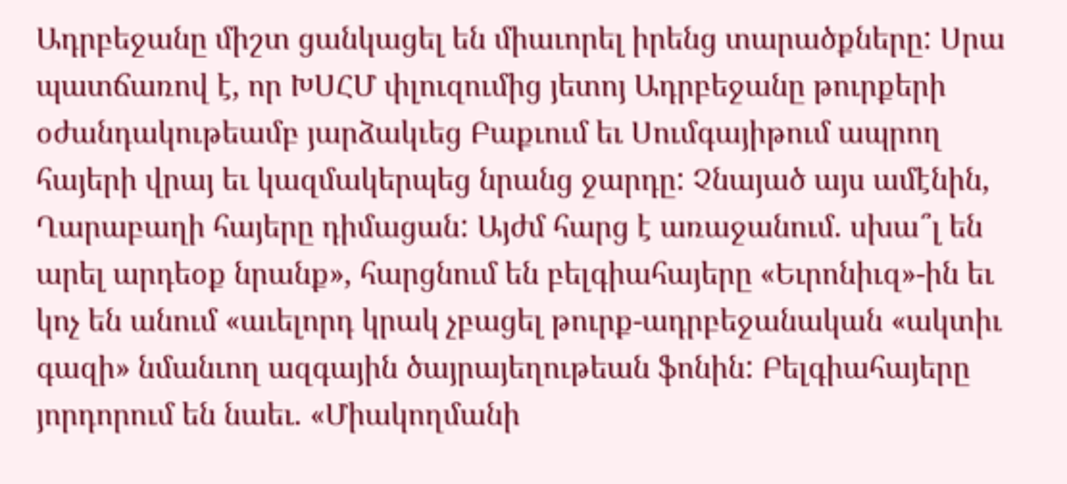Ադրբեջանը միշտ ցանկացել են միաւորել իրենց տարածքները: Սրա պատճառով է, որ ԽՍՀՄ փլուզումից յետոյ Ադրբեջանը թուրքերի օժանդակութեամբ յարձակւեց Բաքւում եւ Սումգայիթում ապրող հայերի վրայ եւ կազմակերպեց նրանց ջարդը: Չնայած այս ամէնին, Ղարաբաղի հայերը դիմացան: Այժմ հարց է առաջանում. սխա՞լ են արել արդեօք նրանք», հարցնում են բելգիահայերը «Եւրոնիւզ»-ին եւ կոչ են անում «աւելորդ կրակ չբացել թուրք-ադրբեջանական «ակտիւ գազի» նմանւող ազգային ծայրայեղութեան ֆոնին: Բելգիահայերը յորդորում են նաեւ. «Միակողմանի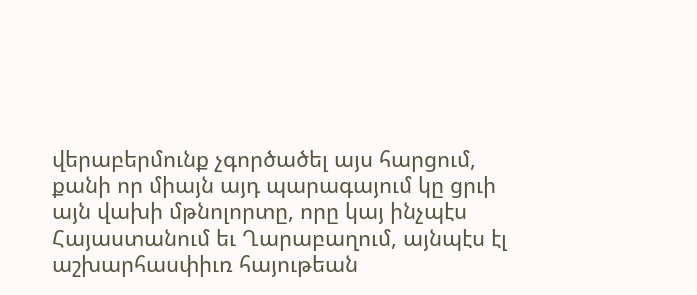վերաբերմունք չգործածել այս հարցում, քանի որ միայն այդ պարագայում կը ցրւի այն վախի մթնոլորտը, որը կայ ինչպէս Հայաստանում եւ Ղարաբաղում, այնպէս էլ աշխարհասփիւռ հայութեան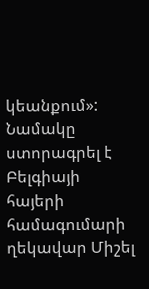կեանքում»:
Նամակը ստորագրել է Բելգիայի հայերի համագումարի ղեկավար Միշել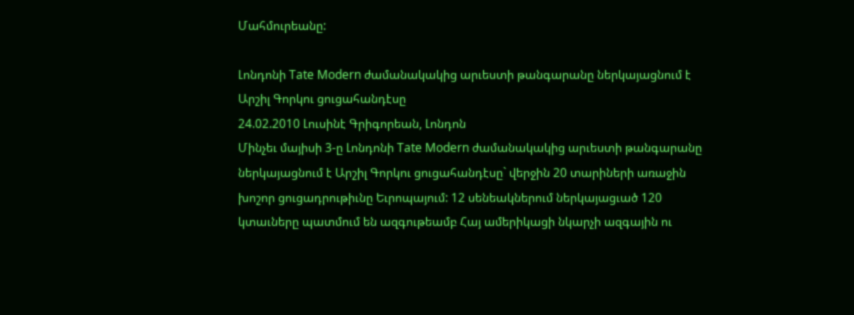Մահմուրեանը:

Լոնդոնի Tate Modern ժամանակակից արւեստի թանգարանը ներկայացնում է Արշիլ Գորկու ցուցահանդէսը
24.02.2010 Լուսինէ Գրիգորեան, Լոնդոն
Մինչեւ մայիսի 3-ը Լոնդոնի Tate Modern ժամանակակից արւեստի թանգարանը ներկայացնում է Արշիլ Գորկու ցուցահանդէսը` վերջին 20 տարիների առաջին խոշոր ցուցադրութիւնը Եւրոպայում: 12 սենեակներում ներկայացւած 120 կտաւները պատմում են ազգութեամբ Հայ ամերիկացի նկարչի ազգային ու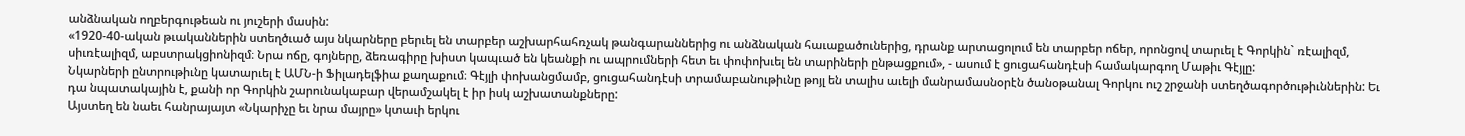անձնական ողբերգութեան ու յուշերի մասին:
«1920-40-ական թւականներին ստեղծւած այս նկարները բերւել են տարբեր աշխարհահռչակ թանգարաններից ու անձնական հաւաքածուներից, դրանք արտացոլում են տարբեր ոճեր, որոնցով տարւել է Գորկին` ռէալիզմ, սիւռէալիզմ, աբստրակցիոնիզմ։ Նրա ոճը, գոյները, ձեռագիրը խիստ կապւած են կեանքի ու ապրումների հետ եւ փոփոխւել են տարիների ընթացքում», - ասում է ցուցահանդէսի համակարգող Մաթիւ Գէյլը:
Նկարների ընտրութիւնը կատարւել է ԱՄՆ-ի Ֆիլադելֆիա քաղաքում։ Գէյլի փոխանցմամբ, ցուցահանդէսի տրամաբանութիւնը թոյլ են տալիս աւելի մանրամասնօրէն ծանօթանալ Գորկու ուշ շրջանի ստեղծագործութիւններին: Եւ դա նպատակային է, քանի որ Գորկին շարունակաբար վերամշակել է իր իսկ աշխատանքները:
Այստեղ են նաեւ հանրայայտ «Նկարիչը եւ նրա մայրը» կտաւի երկու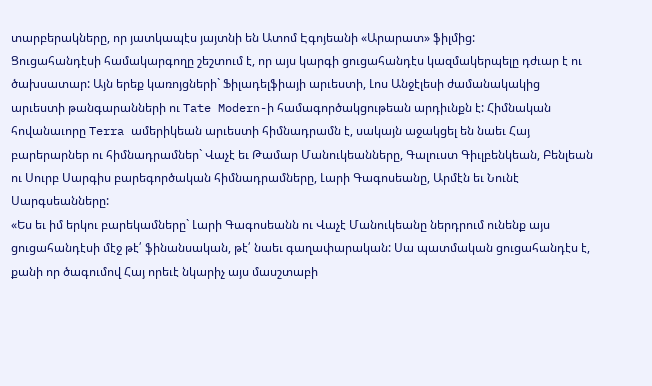տարբերակները, որ յատկապէս յայտնի են Ատոմ Էգոյեանի «Արարատ» ֆիլմից:
Ցուցահանդէսի համակարգողը շեշտում է, որ այս կարգի ցուցահանդէս կազմակերպելը դժւար է ու ծախսատար: Այն երեք կառոյցների` Ֆիլադելֆիայի արւեստի, Լոս Անջէլեսի ժամանակակից արւեստի թանգարանների ու Tate Modern-ի համագործակցութեան արդիւնքն է: Հիմնական հովանաւորը Terra ամերիկեան արւեստի հիմնադրամն է, սակայն աջակցել են նաեւ Հայ բարերարներ ու հիմնադրամներ` Վաչէ եւ Թամար Մանուկեանները, Գալուստ Գիւլբենկեան, Բենլեան ու Սուրբ Սարգիս բարեգործական հիմնադրամները, Լարի Գագոսեանը, Արմէն եւ Նունէ Սարգսեանները:
«Ես եւ իմ երկու բարեկամները` Լարի Գագոսեանն ու Վաչէ Մանուկեանը ներդրում ունենք այս ցուցահանդէսի մէջ թէ՛ ֆինանսական, թէ՛ նաեւ գաղափարական: Սա պատմական ցուցահանդէս է, քանի որ ծագումով Հայ որեւէ նկարիչ այս մասշտաբի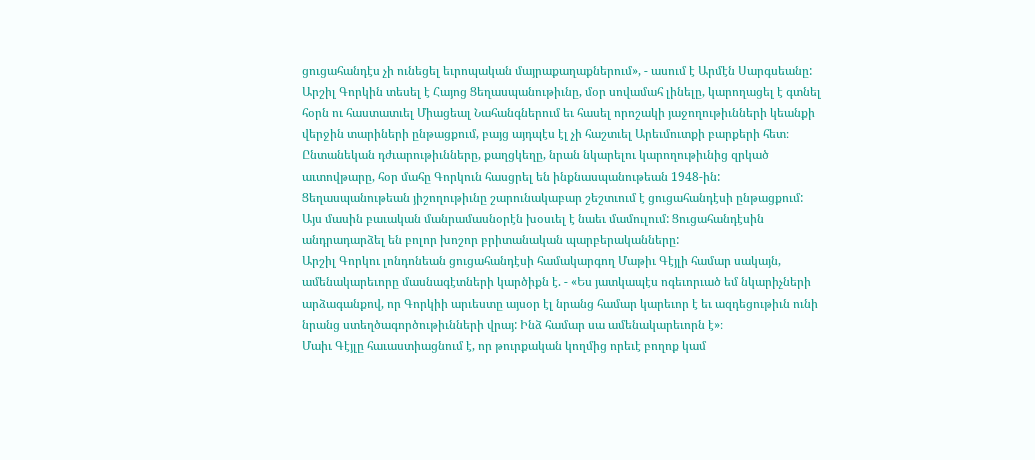ցուցահանդէս չի ունեցել եւրոպական մայրաքաղաքներում», - ասում է Արմէն Սարգսեանը:
Արշիլ Գորկին տեսել է Հայոց Ցեղասպանութիւնը, մօր սովամահ լինելը, կարողացել է գտնել հօրն ու հաստատւել Միացեալ Նահանգներում եւ հասել որոշակի յաջողութիւնների կեանքի վերջին տարիների ընթացքում, բայց այդպէս էլ չի հաշտւել Արեւմուտքի բարքերի հետ։ Ընտանեկան դժւարութիւնները, քաղցկեղը, նրան նկարելու կարողութիւնից զրկած աւտովթարը, հօր մահը Գորկուն հասցրել են ինքնասպանութեան 1948-ին: Ցեղասպանութեան յիշողութիւնը շարունակաբար շեշտւում է ցուցահանդէսի ընթացքում: Այս մասին բաւական մանրամասնօրէն խօսւել է նաեւ մամուլում: Ցուցահանդէսին անդրադարձել են բոլոր խոշոր բրիտանական պարբերականները:
Արշիլ Գորկու լոնդոնեան ցուցահանդէսի համակարգող Մաթիւ Գէյլի համար սակայն, ամենակարեւորը մասնագէտների կարծիքն է. - «Ես յատկապէս ոգեւորւած եմ նկարիչների արձագանքով, որ Գորկիի արւեստը այսօր էլ նրանց համար կարեւոր է եւ ազդեցութիւն ունի նրանց ստեղծագործութիւնների վրայ: Ինձ համար սա ամենակարեւորն է»։
Մաիւ Գէյլը հաւաստիացնում է, որ թուրքական կողմից որեւէ բողոք կամ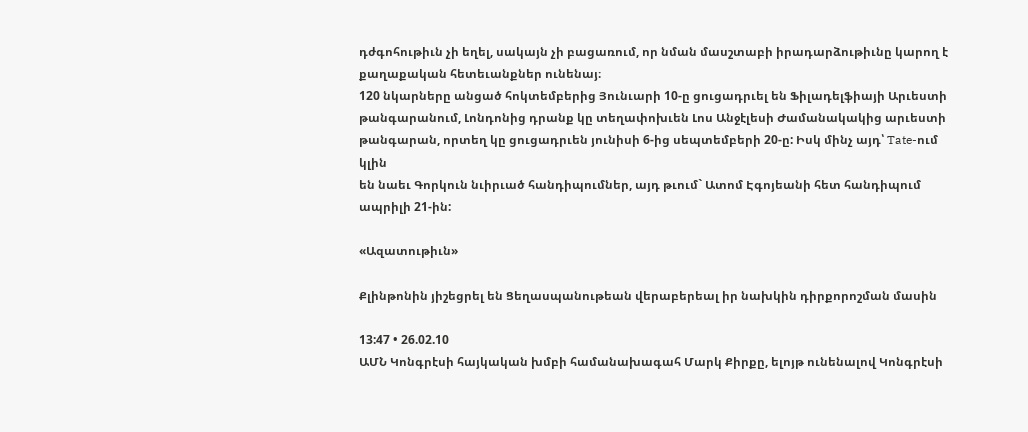դժգոհութիւն չի եղել, սակայն չի բացառում, որ նման մասշտաբի իրադարձութիւնը կարող է քաղաքական հետեւանքներ ունենայ։
120 նկարները անցած հոկտեմբերից Յունւարի 10-ը ցուցադրւել են Ֆիլադելֆիայի Արւեստի թանգարանում, Լոնդոնից դրանք կը տեղափոխւեն Լոս Անջէլեսի Ժամանակակից արւեստի թանգարան, որտեղ կը ցուցադրւեն յունիսի 6-ից սեպտեմբերի 20-ը: Իսկ մինչ այդ՝ Tate-ում կլին
են նաեւ Գորկուն նւիրւած հանդիպումներ, այդ թւում` Ատոմ Էգոյեանի հետ հանդիպում ապրիլի 21-ին:

«Ազատութիւն»

Քլինթոնին յիշեցրել են Ցեղասպանութեան վերաբերեալ իր նախկին դիրքորոշման մասին

13:47 • 26.02.10
ԱՄՆ Կոնգրէսի հայկական խմբի համանախագահ Մարկ Քիրքը, ելոյթ ունենալով Կոնգրէսի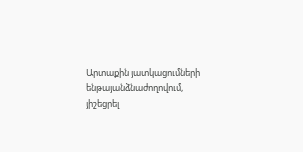Արտաքին յատկացումների ենթայանձնաժողովում, յիշեցրել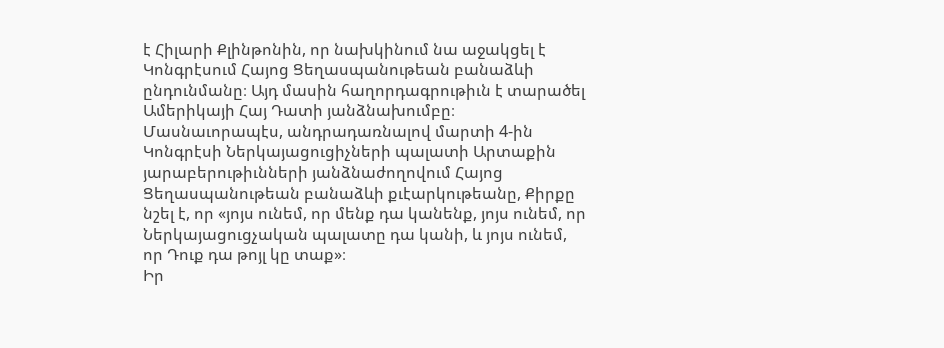է Հիլարի Քլինթոնին, որ նախկինում նա աջակցել է Կոնգրէսում Հայոց Ցեղասպանութեան բանաձևի ընդունմանը։ Այդ մասին հաղորդագրութիւն է տարածել Ամերիկայի Հայ Դատի յանձնախումբը։
Մասնաւորապէս, անդրադառնալով մարտի 4-ին Կոնգրէսի Ներկայացուցիչների պալատի Արտաքին յարաբերութիւնների յանձնաժողովում Հայոց Ցեղասպանութեան բանաձևի քւէարկութեանը, Քիրքը նշել է, որ «յոյս ունեմ, որ մենք դա կանենք, յոյս ունեմ, որ Ներկայացուցչական պալատը դա կանի, և յոյս ունեմ, որ Դուք դա թոյլ կը տաք»։
Իր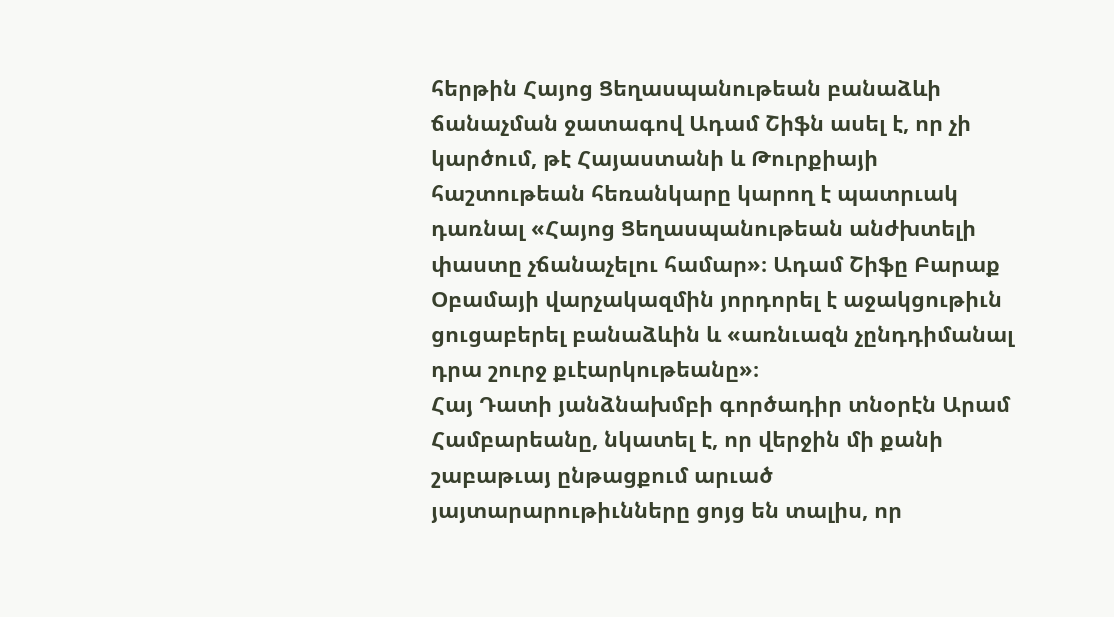հերթին Հայոց Ցեղասպանութեան բանաձևի ճանաչման ջատագով Ադամ Շիֆն ասել է, որ չի կարծում, թէ Հայաստանի և Թուրքիայի հաշտութեան հեռանկարը կարող է պատրւակ դառնալ «Հայոց Ցեղասպանութեան անժխտելի փաստը չճանաչելու համար»։ Ադամ Շիֆը Բարաք Օբամայի վարչակազմին յորդորել է աջակցութիւն ցուցաբերել բանաձևին և «առնւազն չընդդիմանալ դրա շուրջ քւէարկութեանը»։
Հայ Դատի յանձնախմբի գործադիր տնօրէն Արամ Համբարեանը, նկատել է, որ վերջին մի քանի շաբաթւայ ընթացքում արւած յայտարարութիւնները ցոյց են տալիս, որ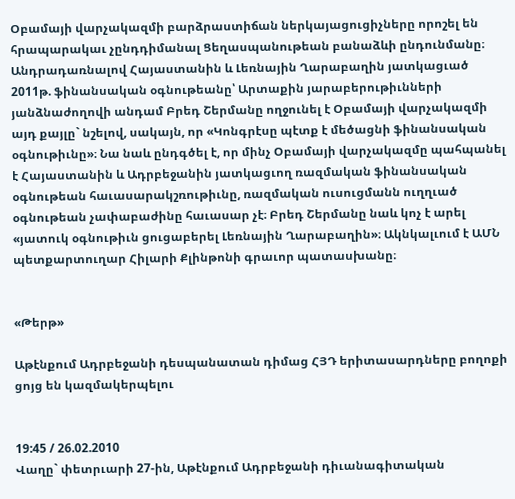Օբամայի վարչակազմի բարձրաստիճան ներկայացուցիչները որոշել են հրապարակաւ չընդդիմանալ Ցեղասպանութեան բանաձևի ընդունմանը։
Անդրադառնալով Հայաստանին և Լեռնային Ղարաբաղին յատկացւած 2011թ. ֆինանսական օգնութեանը՝ Արտաքին յարաբերութիւնների յանձնաժողովի անդամ Բրեդ Շերմանը ողջունել է Օբամայի վարչակազմի այդ քայլը` նշելով, սակայն, որ «Կոնգրէսը պէտք է մեծացնի ֆինանսական օգնութիւնը»։ Նա նաև ընդգծել է, որ մինչ Օբամայի վարչակազմը պահպանել է Հայաստանին և Ադրբեջանին յատկացւող ռազմական ֆինանսական օգնութեան հաւասարակշռութիւնը, ռազմական ուսուցմանն ուղղւած օգնութեան չափաբաժինը հաւասար չէ։ Բրեդ Շերմանը նաև կոչ է արել «յատուկ օգնութիւն ցուցաբերել Լեռնային Ղարաբաղին»։ Ակնկալւում է ԱՄՆ պետքարտուղար Հիլարի Քլինթոնի գրաւոր պատասխանը։


«Թերթ»

Աթէնքում Ադրբեջանի դեսպանատան դիմաց ՀՅԴ երիտասարդները բողոքի ցոյց են կազմակերպելու


19:45 / 26.02.2010
Վաղը` փետրւարի 27-ին, Աթէնքում Ադրբեջանի դիւանագիտական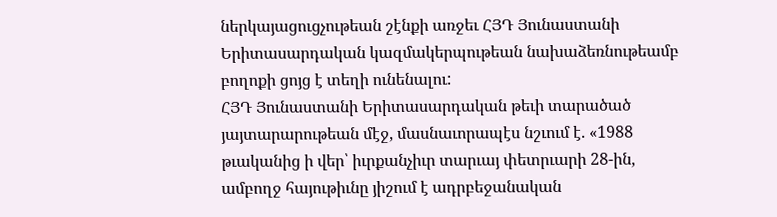ներկայացուցչութեան շէնքի առջեւ ՀՅԴ Յունաստանի Երիտասարդական կազմակերպութեան նախաձեռնութեամբ բողոքի ցոյց է տեղի ունենալու:
ՀՅԴ Յունաստանի Երիտասարդական թեւի տարածած յայտարարութեան մէջ, մասնաւորապէս նշւում է. «1988 թւականից ի վեր՝ իւրքանչիւր տարւայ փետրւարի 28-ին, ամբողջ հայութիւնը յիշում է ադրբեջանական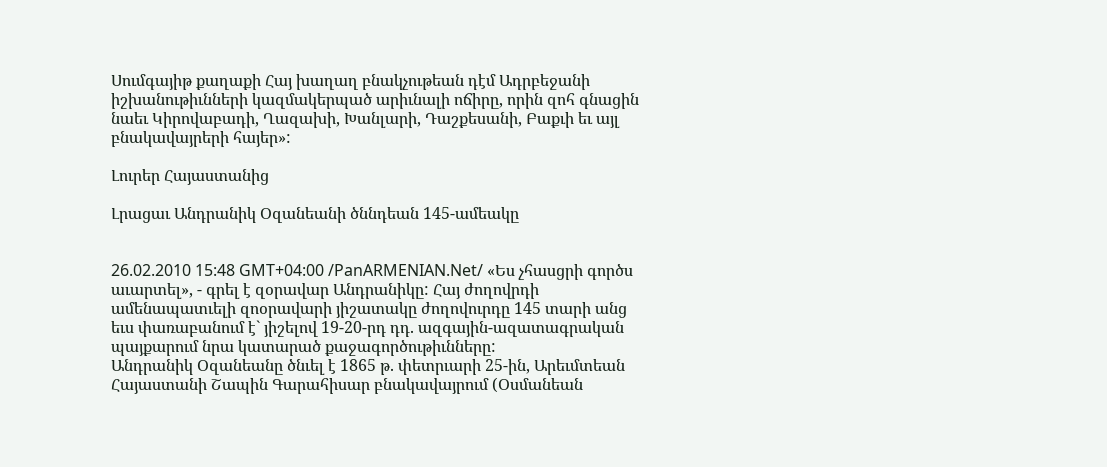Սումգայիթ քաղաքի Հայ խաղաղ բնակչութեան դէմ Ադրբեջանի իշխանութիւնների կազմակերպած արիւնալի ոճիրը, որին զոհ գնացին նաեւ Կիրովաբադի, Ղազախի, Խանլարի, Դաշքեսանի, Բաքւի եւ այլ բնակավայրերի հայեր»:

Լուրեր Հայաստանից

Լրացաւ Անդրանիկ Օզանեանի ծննդեան 145-ամեակը


26.02.2010 15:48 GMT+04:00 /PanARMENIAN.Net/ «Ես չհասցրի գործս աւարտել», - գրել է զօրավար Անդրանիկը: Հայ ժողովրդի ամենապատւելի զոօրավարի յիշատակը ժողովուրդը 145 տարի անց եւս փառաբանում է` յիշելով 19-20-րդ դդ. ազգային-ազատագրական պայքարում նրա կատարած քաջագործութիւնները:
Անդրանիկ Օզանեանը ծնւել է 1865 թ. փետրւարի 25-ին, Արեւմտեան Հայաստանի Շապին Գարահիսար բնակավայրում (Օսմանեան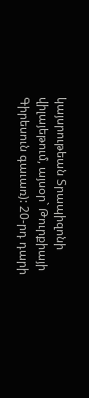կայսրութեան Տրապիզոնի վիլայեթում, այսօր` Թուրքիայի Գիրեսուն գաւառ): 20-րդ դարի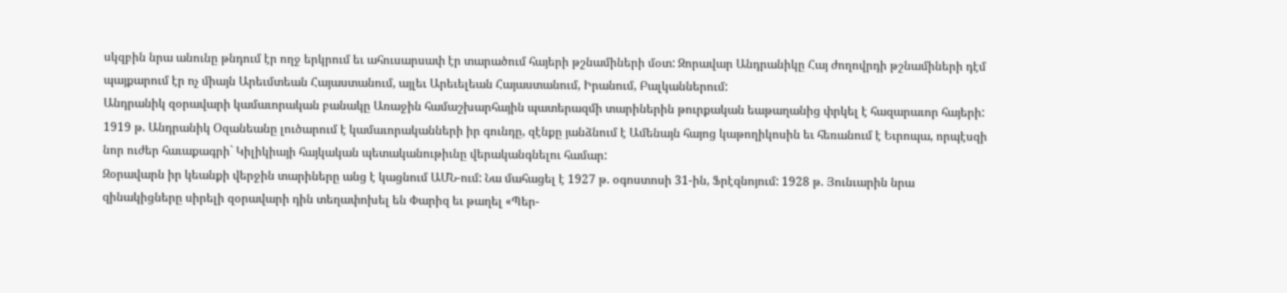սկզբին նրա անունը թնդում էր ողջ երկրում եւ ահուսարսափ էր տարածում հայերի թշնամիների մօտ: Զորավար Անդրանիկը Հայ ժողովրդի թշնամիների դէմ պայքարում էր ոչ միայն Արեւմտեան Հայաստանում, այլեւ Արեւելեան Հայաստանում, Իրանում, Բալկաններում:
Անդրանիկ զօրավարի կամաւորական բանակը Առաջին համաշխարհային պատերազմի տարիներին թուրքական եաթաղանից փրկել է հազարաւոր հայերի:
1919 թ. Անդրանիկ Օզանեանը լուծարում է կամաւորականների իր գունդը, զէնքը յանձնում է Ամենայն հայոց կաթողիկոսին եւ հեռանում է Եւրոպա, որպէսզի նոր ուժեր հաւաքագրի` Կիլիկիայի հայկական պետականութիւնը վերականգնելու համար:
Զօրավարն իր կեանքի վերջին տարիները անց է կացնում ԱՄՆ-ում: Նա մահացել է 1927 թ. օգոստոսի 31-ին, Ֆրէզնոյում: 1928 թ. Յունւարին նրա զինակիցները սիրելի զօրավարի դին տեղափոխել են Փարիզ եւ թաղել «Պեր-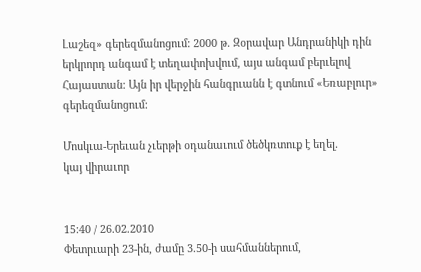Լաշեզ» գերեզմանոցում: 2000 թ. Զօրավար Անդրանիկի դին երկրորդ անգամ է տեղափոխվում, այս անգամ բերւելով Հայաստան: Այն իր վերջին հանգրւանն է գտնում «Եռաբլուր» գերեզմանոցում:

Մոսկւա-Երեւան չւերթի օդանաւում ծեծկռտուք է եղել.
կայ վիրաւոր


15:40 / 26.02.2010
Փետրւարի 23-ին, ժամը 3.50-ի սահմաններում,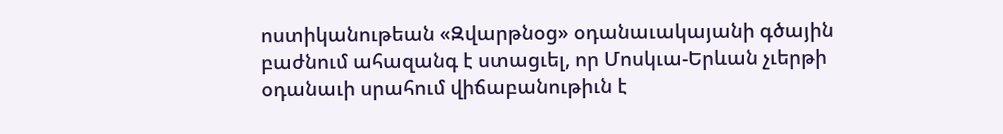ոստիկանութեան «Զվարթնօց» օդանաւակայանի գծային բաժնում ահազանգ է ստացւել, որ Մոսկւա-Երևան չւերթի օդանաւի սրահում վիճաբանութիւն է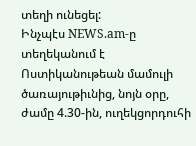տեղի ունեցել:
Ինչպէս NEWS.am-ը տեղեկանում է Ոստիկանութեան մամուլի ծառայութիւնից, նոյն օրը, ժամը 4.30-ին, ուղեկցորդուհի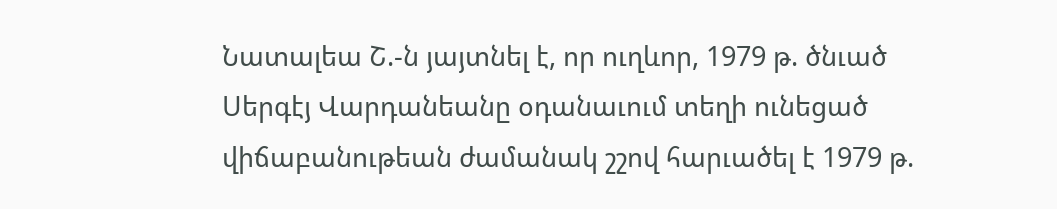Նատալեա Շ.-ն յայտնել է, որ ուղևոր, 1979 թ. ծնւած Սերգէյ Վարդանեանը օդանաւում տեղի ունեցած վիճաբանութեան ժամանակ շշով հարւածել է 1979 թ.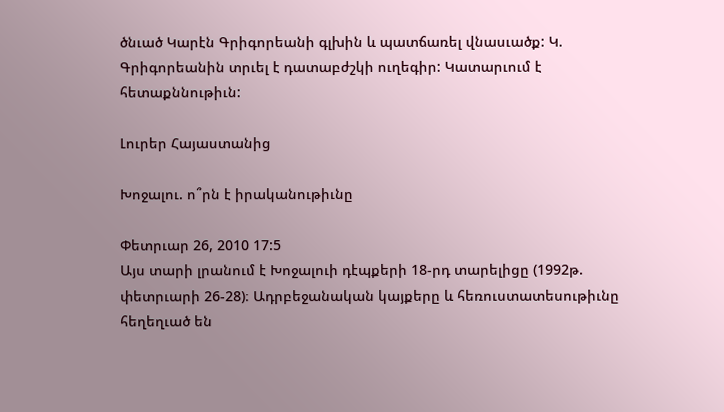ծնւած Կարէն Գրիգորեանի գլխին և պատճառել վնասւածք: Կ. Գրիգորեանին տրւել է դատաբժշկի ուղեգիր: Կատարւում է հետաքննութիւն:

Լուրեր Հայաստանից

Խոջալու. ո՞րն է իրականութիւնը

Փետրւար 26, 2010 17:5
Այս տարի լրանում է Խոջալուի դէպքերի 18-րդ տարելիցը (1992թ. փետրւարի 26-28)։ Ադրբեջանական կայքերը և հեռուստատեսութիւնը հեղեղւած են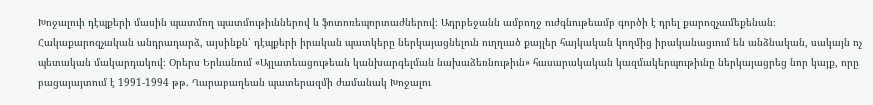Խոջալուի դէպքերի մասին պատմող պատմութիւններով և ֆոտոռեպորտաժներով։ Ադրբեջանն ամբողջ ուժգնութեամբ գործի է դրել քարոզչամեքենան։
Հակաքարոզչական անդրադարձ, այսինքն՝ դէպքերի իրական պատկերը ներկայացնելուն ուղղւած քայլեր հայկական կողմից իրականացւում են անձնական, սակայն ոչ պետական մակարդակով։ Օրերս Երևանում «Այլատեացութեան կանխարգելման նախաձեռնութիւն» հասարակական կազմակերպութիւնը ներկայացրեց նոր կայք, որը բացայայտում է 1991-1994 թթ. Ղարաբաղեան պատերազմի ժամանակ Խոջալու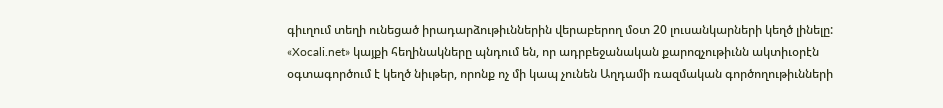գիւղում տեղի ունեցած իրադարձութիւններին վերաբերող մօտ 20 լուսանկարների կեղծ լինելը: «Xocali.net» կայքի հեղինակները պնդում են, որ ադրբեջանական քարոզչութիւնն ակտիւօրէն օգտագործում է կեղծ նիւթեր, որոնք ոչ մի կապ չունեն Աղդամի ռազմական գործողութիւնների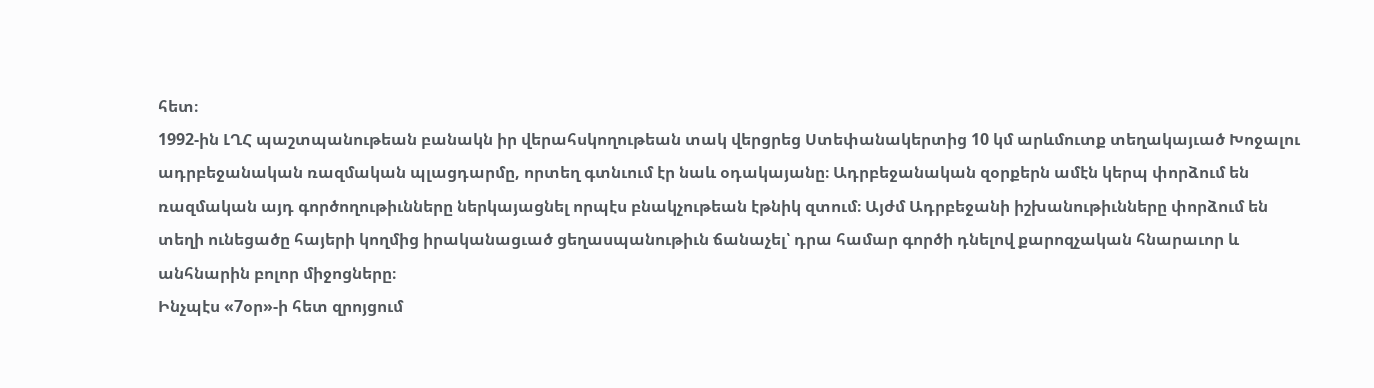հետ։
1992-ին ԼՂՀ պաշտպանութեան բանակն իր վերահսկողութեան տակ վերցրեց Ստեփանակերտից 10 կմ արևմուտք տեղակայւած Խոջալու ադրբեջանական ռազմական պլացդարմը, որտեղ գտնւում էր նաև օդակայանը։ Ադրբեջանական զօրքերն ամէն կերպ փորձում են ռազմական այդ գործողութիւնները ներկայացնել որպէս բնակչութեան էթնիկ զտում։ Այժմ Ադրբեջանի իշխանութիւնները փորձում են տեղի ունեցածը հայերի կողմից իրականացւած ցեղասպանութիւն ճանաչել՝ դրա համար գործի դնելով քարոզչական հնարաւոր և անհնարին բոլոր միջոցները։
Ինչպէս «7օր»-ի հետ զրոյցում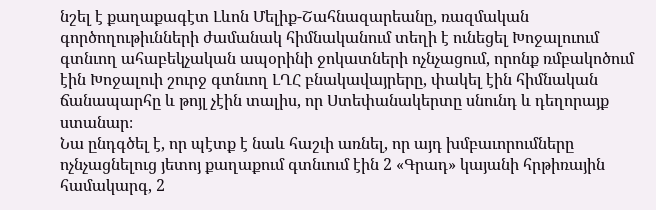նշել է քաղաքագէտ Լևոն Մելիք-Շահնազարեանը, ռազմական գործողութիւնների ժամանակ հիմնականում տեղի է ունեցել Խոջալուում գտնւող ահաբեկչական ապօրինի ջոկատների ոչնչացում, որոնք ռմբակոծում էին Խոջալուի շուրջ գտնւող ԼՂՀ բնակավայրերը, փակել էին հիմնական ճանապարհը և թոյլ չէին տալիս, որ Ստեփանակերտը սնունդ և դեղորայք ստանար։
Նա ընդգծել է, որ պէտք է նաև հաշւի առնել, որ այդ խմբաւորումները ոչնչացնելուց յետոյ քաղաքում գտնւում էին 2 «Գրադ» կայանի հրթիռային համակարգ, 2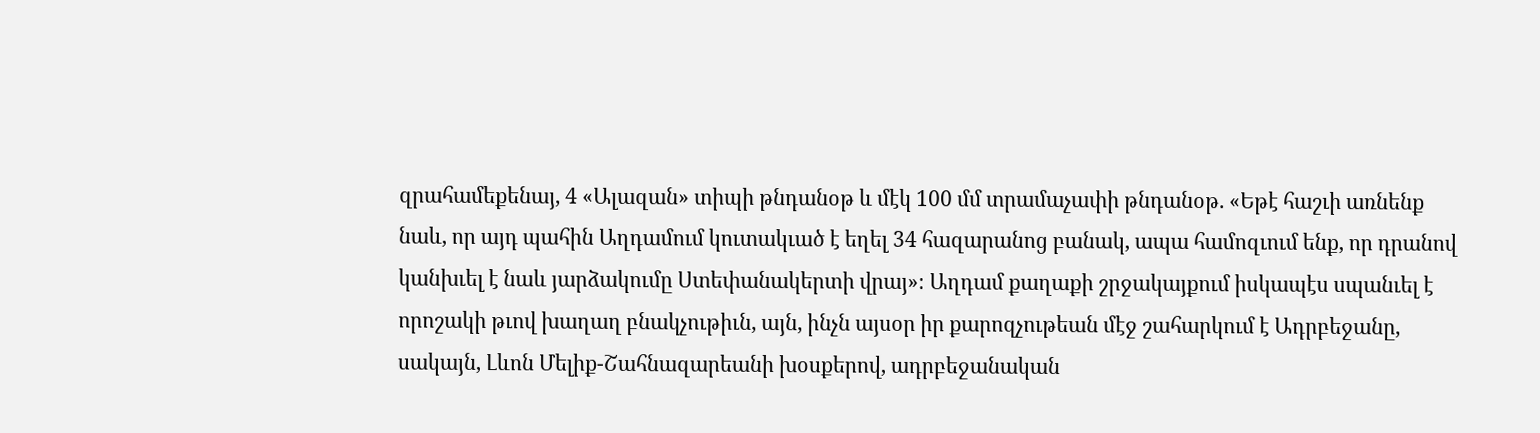զրահամեքենայ, 4 «Ալազան» տիպի թնդանօթ և մէկ 100 մմ տրամաչափի թնդանօթ. «Եթէ հաշւի առնենք նաև, որ այդ պահին Աղդամում կուտակւած է եղել 34 հազարանոց բանակ, ապա համոզւում ենք, որ դրանով կանխւել է նաև յարձակումը Ստեփանակերտի վրայ»։ Աղդամ քաղաքի շրջակայքում իսկապէս սպանւել է որոշակի թւով խաղաղ բնակչութիւն, այն, ինչն այսօր իր քարոզչութեան մէջ շահարկում է Ադրբեջանը, սակայն, Լևոն Մելիք-Շահնազարեանի խօսքերով, ադրբեջանական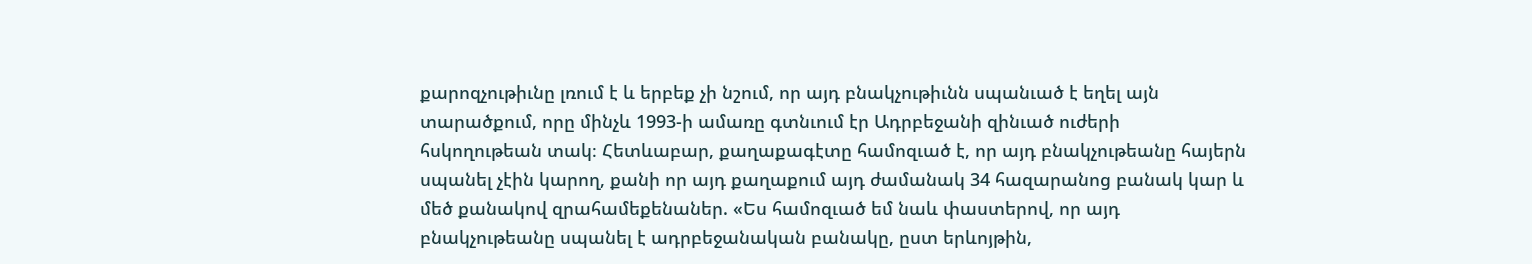քարոզչութիւնը լռում է և երբեք չի նշում, որ այդ բնակչութիւնն սպանւած է եղել այն տարածքում, որը մինչև 1993-ի ամառը գտնւում էր Ադրբեջանի զինւած ուժերի հսկողութեան տակ։ Հետևաբար, քաղաքագէտը համոզւած է, որ այդ բնակչութեանը հայերն սպանել չէին կարող, քանի որ այդ քաղաքում այդ ժամանակ 34 հազարանոց բանակ կար և մեծ քանակով զրահամեքենաներ. «Ես համոզւած եմ նաև փաստերով, որ այդ բնակչութեանը սպանել է ադրբեջանական բանակը, ըստ երևոյթին,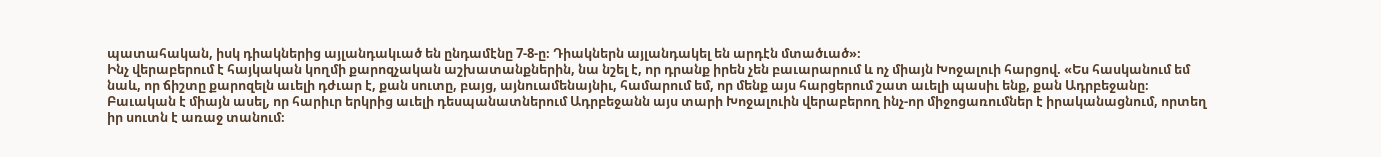պատահական, իսկ դիակներից այլանդակւած են ընդամէնը 7-8-ը։ Դիակներն այլանդակել են արդէն մտածւած»։
Ինչ վերաբերում է հայկական կողմի քարոզչական աշխատանքներին, նա նշել է, որ դրանք իրեն չեն բաւարարում և ոչ միայն Խոջալուի հարցով. «Ես հասկանում եմ նաև, որ ճիշտը քարոզելն աւելի դժւար է, քան սուտը, բայց, այնուամենայնիւ, համարում եմ, որ մենք այս հարցերում շատ աւելի պասիւ ենք, քան Ադրբեջանը։ Բաւական է միայն ասել, որ հարիւր երկրից աւելի դեսպանատներում Ադրբեջանն այս տարի Խոջալուին վերաբերող ինչ-որ միջոցառումներ է իրականացնում, որտեղ իր սուտն է առաջ տանում։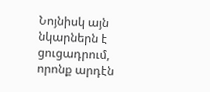Նոյնիսկ այն նկարներն է ցուցադրում, որոնք արդէն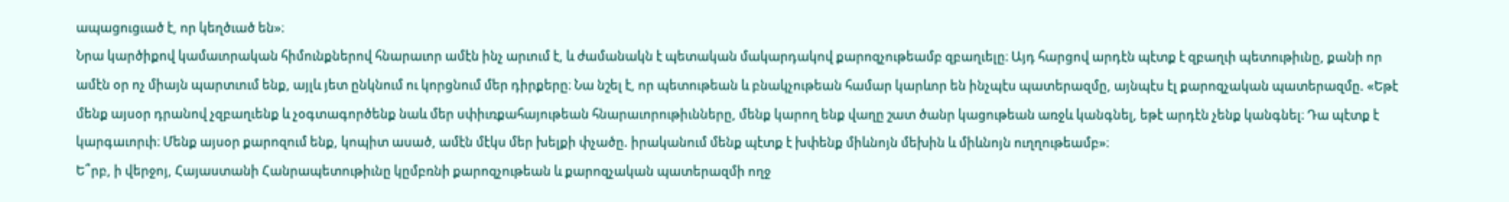ապացուցւած է, որ կեղծւած են»։
Նրա կարծիքով կամաւորական հիմունքներով հնարաւոր ամէն ինչ արւում է, և ժամանակն է պետական մակարդակով քարոզչութեամբ զբաղւելը։ Այդ հարցով արդէն պէտք է զբաղւի պետութիւնը, քանի որ ամէն օր ոչ միայն պարտւում ենք, այլև յետ ընկնում ու կորցնում մեր դիրքերը։ Նա նշել է, որ պետութեան և բնակչութեան համար կարևոր են ինչպէս պատերազմը, այնպէս էլ քարոզչական պատերազմը. «Եթէ մենք այսօր դրանով չզբաղւենք և չօգտագործենք նաև մեր սփիւռքահայութեան հնարաւորութիւնները, մենք կարող ենք վաղը շատ ծանր կացութեան առջև կանգնել, եթէ արդէն չենք կանգնել։ Դա պէտք է կարգաւորւի։ Մենք այսօր քարոզում ենք, կոպիտ ասած, ամէն մէկս մեր խելքի փչածը. իրականում մենք պէտք է խփենք միևնոյն մեխին և միևնոյն ուղղութեամբ»։
Ե՞րբ, ի վերջոյ, Հայաստանի Հանրապետութիւնը կըմբռնի քարոզչութեան և քարոզչական պատերազմի ողջ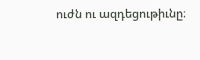ուժն ու ազդեցութիւնը։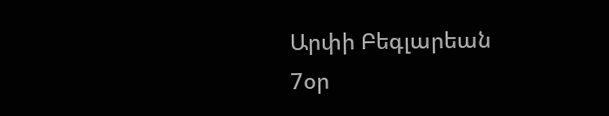Արփի Բեգլարեան
7օր